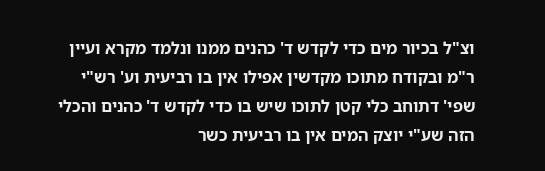וצ"ל בכיור מים כדי לקדש ד' כהנים ממנו ונלמד מקרא ועיין ר"מ ובקודח מתוכו מקדשין אפילו אין בו רביעית וע' רש"י שפי' דתוחב כלי קטן לתוכו שיש בו כדי לקדש ד' כהנים והכלי הזה שע"י יוצק המים אין בו רביעית כשר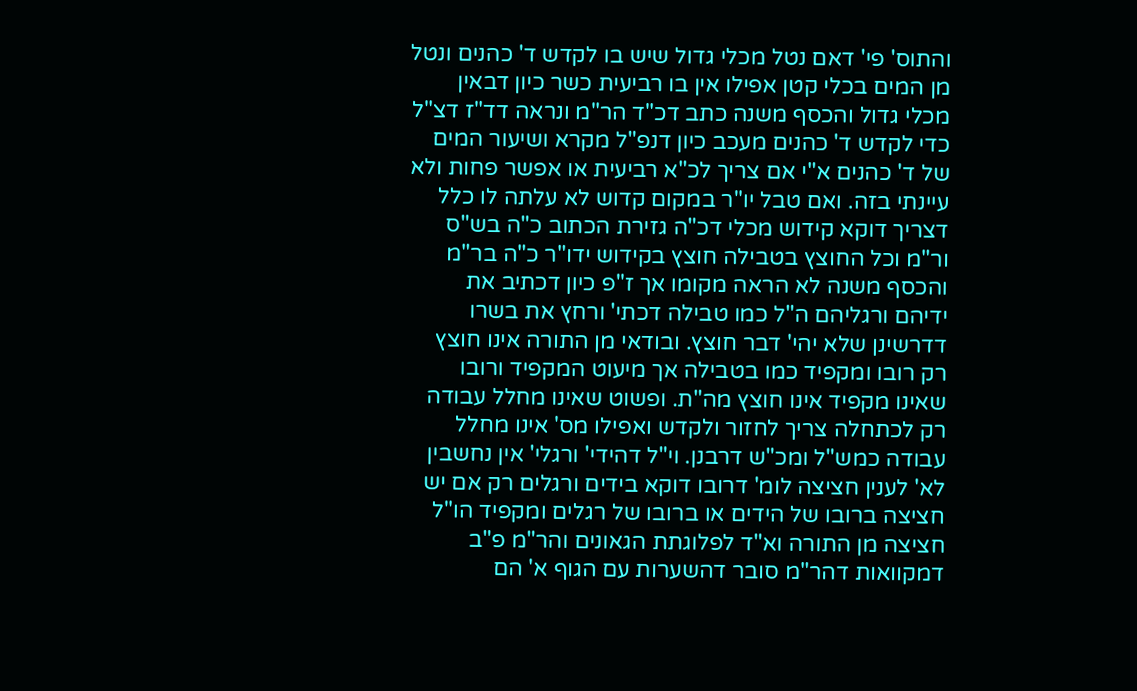והתוס' פי' דאם נטל מכלי גדול שיש בו לקדש ד' כהנים ונטל מן המים בכלי קטן אפילו אין בו רביעית כשר כיון דבאין מכלי גדול והכסף משנה כתב דכ"ד הר"מ ונראה דד"ז דצ"ל כדי לקדש ד' כהנים מעכב כיון דנפ"ל מקרא ושיעור המים של ד' כהנים א"י אם צריך לכ"א רביעית או אפשר פחות ולא עיינתי בזה. ואם טבל יו"ר במקום קדוש לא עלתה לו כלל דצריך דוקא קידוש מכלי דכ"ה גזירת הכתוב כ"ה בש"ס ור"מ וכל החוצץ בטבילה חוצץ בקידוש ידו"ר כ"ה בר"מ והכסף משנה לא הראה מקומו אך ז"פ כיון דכתיב את ידיהם ורגליהם ה"ל כמו טבילה דכתי' ורחץ את בשרו דדרשינן שלא יהי' דבר חוצץ. ובודאי מן התורה אינו חוצץ רק רובו ומקפיד כמו בטבילה אך מיעוט המקפיד ורובו שאינו מקפיד אינו חוצץ מה"ת. ופשוט שאינו מחלל עבודה רק לכתחלה צריך לחזור ולקדש ואפילו מס' אינו מחלל עבודה כמש"ל ומכ"ש דרבנן. וי"ל דהידי' ורגלי' אין נחשבין לא' לענין חציצה לומ' דרובו דוקא בידים ורגלים רק אם יש חציצה ברובו של הידים או ברובו של רגלים ומקפיד הו"ל חציצה מן התורה וא"ד לפלוגתת הגאונים והר"מ פ"ב דמקוואות דהר"מ סובר דהשערות עם הגוף א' הם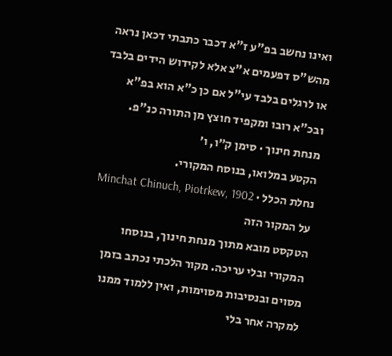ואינו נחשב בפ"ע ז"א דכבר כתבתי דכאן נראה מהש"ס דפעמים א"צ אלא לקידוש הידים בלבד או לרגלים בלבד עי"ל אם כן כ"א הוא בפ"א ובכ"א רובו ומקפיד חוצץ מן התורה כנ"פ.
מנחת חינוך · סימן ק״ו, ו׳
הקטע במלואו, בנוסח המקורי.
נחלת הכלל · Minchat Chinuch, Piotrkew, 1902
על המקור הזה
הטקסט מובא מתוך מנחת חינוך, בנוסחו המקורי ובלי עריכה. מקור הלכתי נכתב בזמן מסוים ובנסיבות מסוימות, ואין ללמוד ממנו למקרה אחר בלי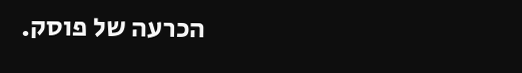הכרעה של פוסק.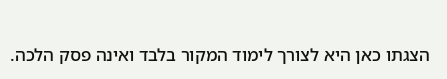הצגתו כאן היא לצורך לימוד המקור בלבד ואינה פסק הלכה.